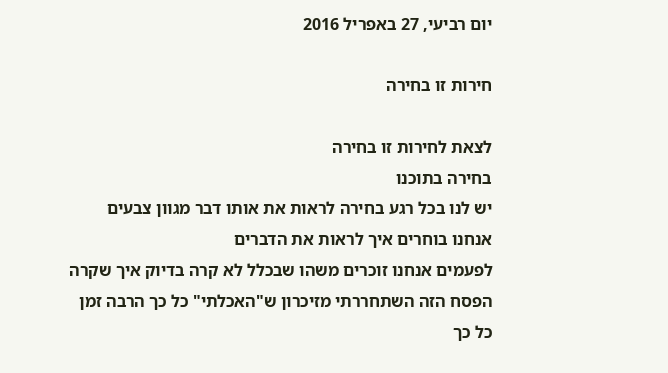יום רביעי, 27 באפריל 2016

חירות זו בחירה

לצאת לחירות זו בחירה
בחירה בתוכנו
יש לנו בכל רגע בחירה לראות את אותו דבר מגוון צבעים
אנחנו בוחרים איך לראות את הדברים
לפעמים אנחנו זוכרים משהו שבכלל לא קרה בדיוק איך שקרה
הפסח הזה השתחררתי מזיכרון ש"האכלתי" כל כך הרבה זמן
כל כך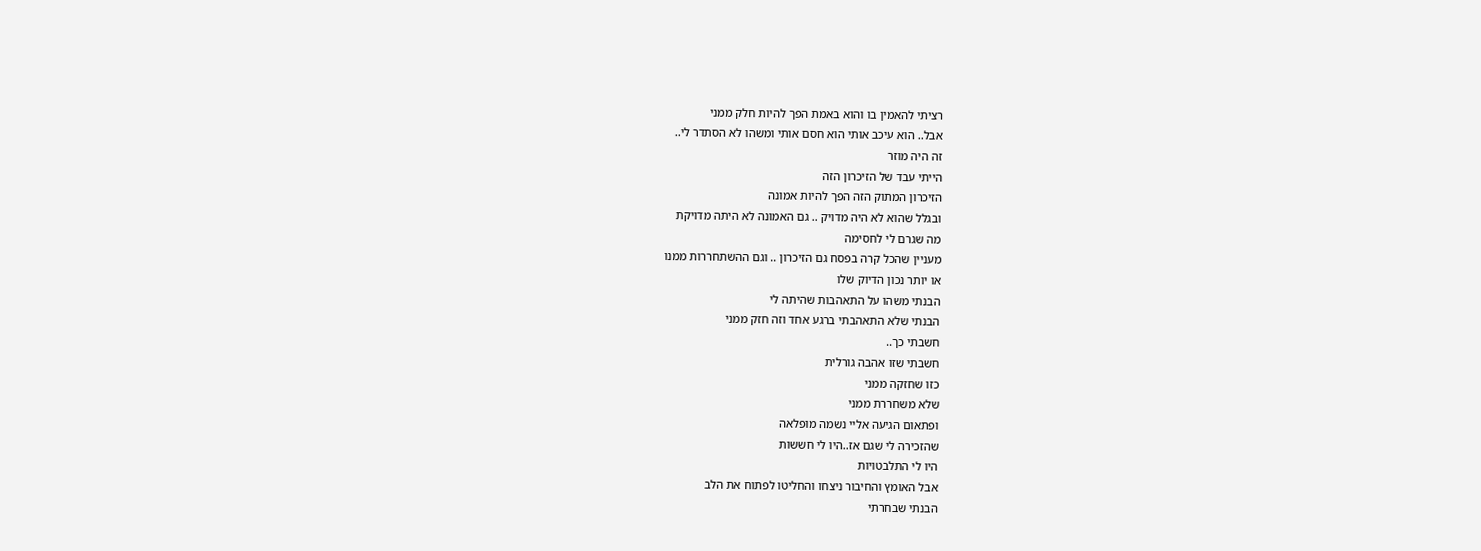רציתי להאמין בו והוא באמת הפך להיות חלק ממני
אבל.. הוא עיכב אותי הוא חסם אותי ומשהו לא הסתדר לי..
זה היה מוזר
הייתי עבד של הזיכרון הזה
הזיכרון המתוק הזה הפך להיות אמונה
ובגלל שהוא לא היה מדויק .. גם האמונה לא היתה מדויקת
מה שגרם לי לחסימה
מעניין שהכל קרה בפסח גם הזיכרון .. וגם ההשתחררות ממנו
או יותר נכון הדיוק שלו
הבנתי משהו על התאהבות שהיתה לי
הבנתי שלא התאהבתי ברגע אחד וזה חזק ממני
חשבתי כך..
חשבתי שזו אהבה גורלית
כזו שחזקה ממני
שלא משחררת ממני
ופתאום הגיעה אליי נשמה מופלאה
שהזכירה לי שגם אז..היו לי חששות
היו לי התלבטויות
אבל האומץ והחיבור ניצחו והחליטו לפתוח את הלב
הבנתי שבחרתי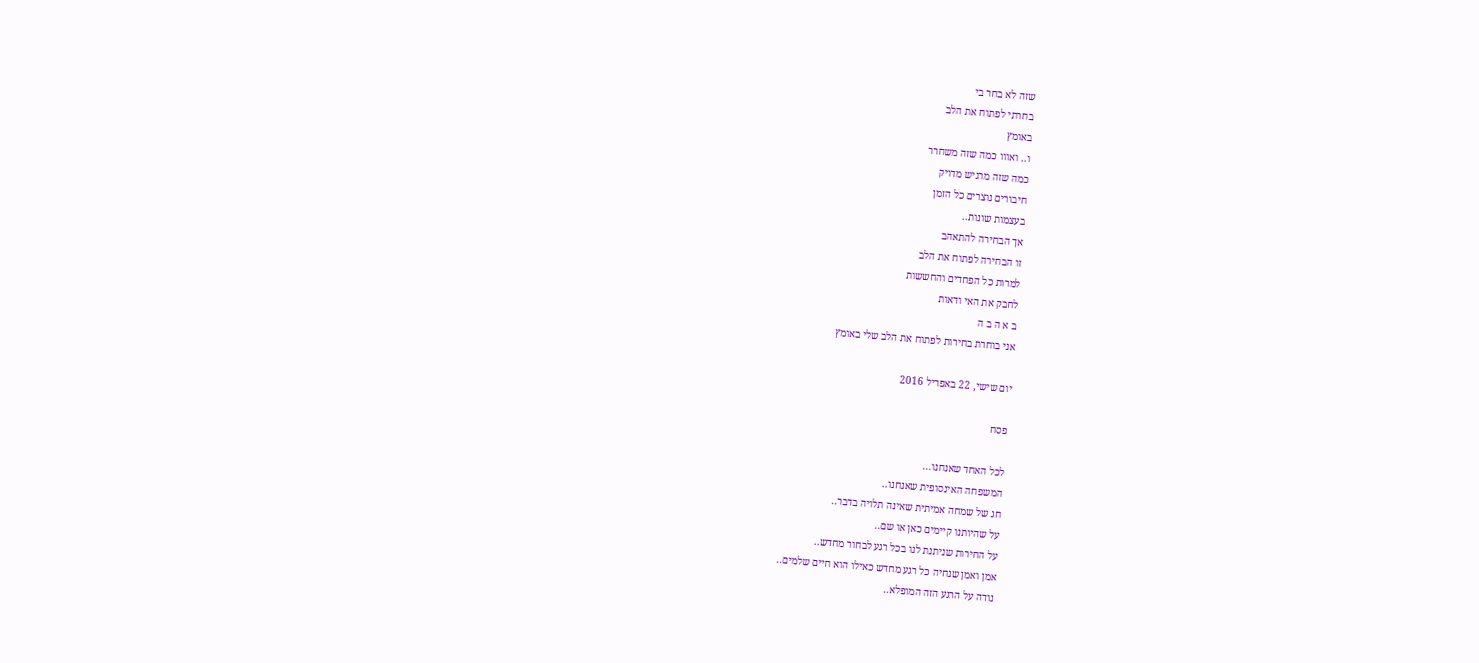שזה לא בחר בי
בחרתי לפתוח את הלב
באומץ
ו.. ואווו כמה שזה משחרר
כמה שזה מרגיש מדויק
חיבורים נוצרים כל הזמן
בעצמות שונות..
אך הבחירה להתאהב
זו הבחירה לפתוח את הלב
למרות כל הפחדים והחששות
לחבק את האי ודאות
ב א ה ב ה
אני בוחרת בחירות לפתוח את הלב שלי באומץ

יום שישי, 22 באפריל 2016

פסח

לכל האחד שאנחנו...
המשפחה האינסופית שאנחנו..
חג של שמחה אמיתית שאינה תלויה בדבר..
על שהיותנו קיימים כאן או שם..
על החירות שניתנת לנו בכל רגע לבחור מחדש..
אמן ואמן שנחיה כל רגע מחדש כאילו הוא חיים שלמים..
נודה על הרגע הזה המופלא..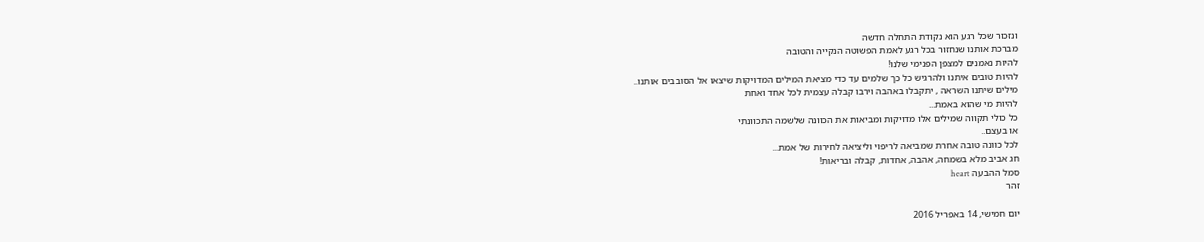ונזכור שכל רגע הוא נקודת התחלה חדשה
מברכת אותנו שנחזור בכל רגע לאמת הפשוטה הנקייה והטובה
להיות נאמנים למצפן הפנימי שלנו!
להיות טובים איתנו ולהרגיש כל כך שלמים עד כדי מציאת המילים המדויקות שיצאו אל הסובבים אותנו..
מילים שיתנו השראה , יתקבלו באהבה וירבו קבלה עצמית לכל אחד ואחת
להיות מי שהוא באמת...
כל כולי תקווה שמילים אלו מדויקות ומביאות את הכוונה שלשמה התכוונתי
או בעצם..
לכל כוונה טובה אחרת שמביאה לריפוי וליציאה לחירות של אמת...
חג אביב מלא בשמחה, אהבה, אחדות, קבלה ובריאות!
סמל ההבעה heart
זהר

יום חמישי, 14 באפריל 2016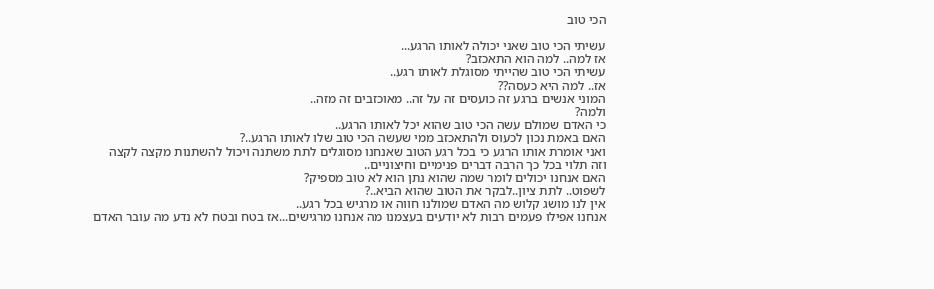הכי טוב

עשיתי הכי טוב שאני יכולה לאותו הרגע...
אז למה.. למה הוא התאכזב?
עשיתי הכי טוב שהייתי מסוגלת לאותו רגע..
אז.. למה היא כעסה??
המוני אנשים ברגע זה כועסים זה על זה.. מאוכזבים זה מזה..
ולמה?
כי האדם שמולם עשה הכי טוב שהוא יכל לאותו הרגע..
האם באמת נכון לכעוס ולהתאכזב ממי שעשה הכי טוב שלו לאותו הרגע..?
ואני אומרת אותו הרגע כי בכל רגע הטוב שאנחנו מסוגלים לתת משתנה ויכול להשתנות מקצה לקצה וזה תלוי בכל כך הרבה דברים פנימיים וחיצוניים..
האם אנחנו יכולים לומר שמה שהוא נתן הוא לא טוב מספיק?
לשפוט.. לתת ציון..לבקר את הטוב שהוא הביא..?
אין לנו מושג קלוש מה האדם שמולנו חווה או מרגיש בכל רגע..
אנחנו אפילו פעמים רבות לא יודעים בעצמנו מה אנחנו מרגישים...אז בטח ובטח לא נדע מה עובר האדם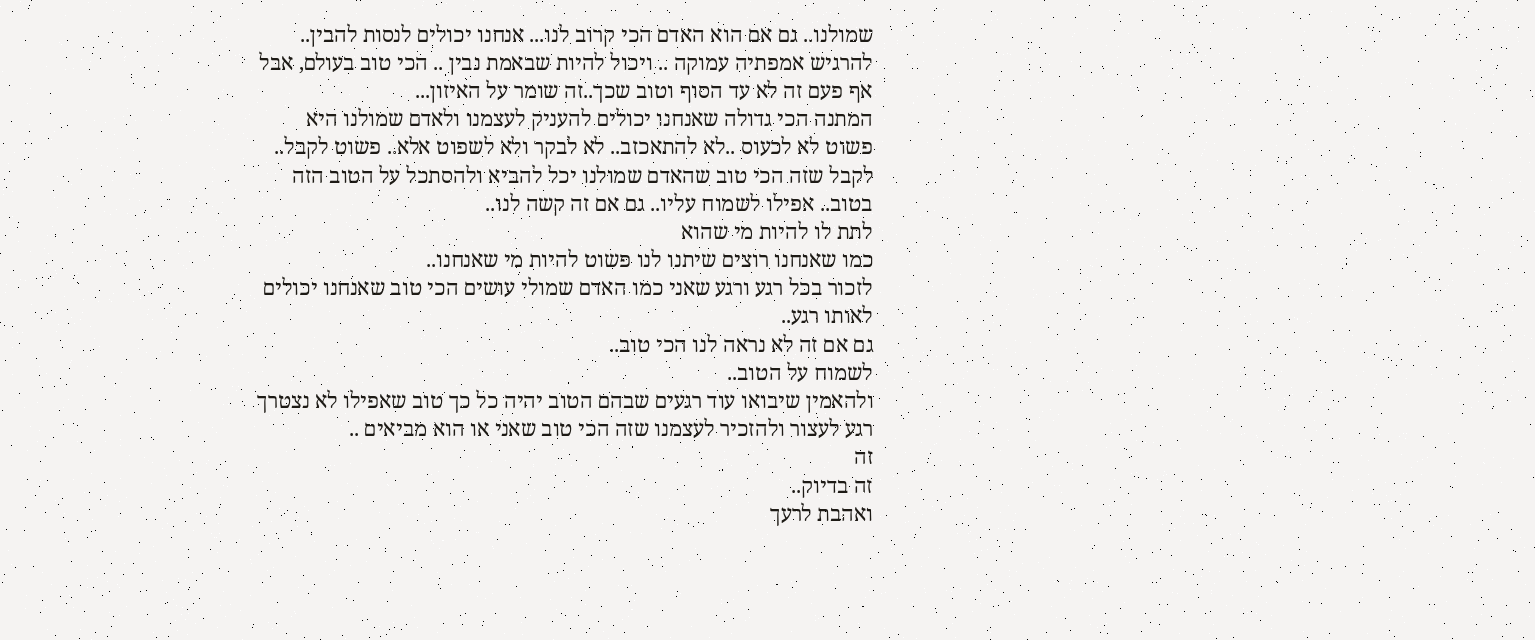שמולנו.. גם אם הוא האדם הכי קרוב לנו... אנחנו יכולים לנסות להבין.. להרגיש אמפתיה עמוקה .. ויכול להיות שבאמת נבין .. הכי טוב בעולם, אבל אף פעם זה לא עד הסוף וטוב שכך..זה שומר על האיזון...
המתנה הכי גדולה שאנחנו יכולים להעניק לעצמנו ולאדם שמולנו היא פשוט לא לכעוס ..לא להתאכזב.. לא לבקר ולא לשפוט אלא.. פשוט לקבל.. לקבל שזה הכי טוב שהאדם שמולנו יכל להביא ולהסתכל על הטוב הזה בטוב.. אפילו לשמוח עליו.. גם אם זה קשה לנו..
לתת לו להיות מי שהוא
כמו שאנחנו רוצים שיתנו לנו פשוט להיות מי שאנחנו..
לזכור בכל רגע ורגע שאני כמו האדם שמולי עושים הכי טוב שאנחנו יכולים לאותו רגע..
גם אם זה לא נראה לנו הכי טוב..
לשמוח על הטוב..
ולהאמין שיבואו עוד רגעים שבהם הטוב יהיה כל כך טוב שאפילו לא נצטרך רגע לעצור ולהזכיר לעצמנו שזה הכי טוב שאני או הוא מביאים ..
זה
זה בדיוק..
ואהבת לרעך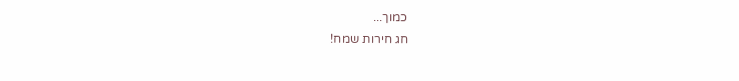כמוך...
חג חירות שמח!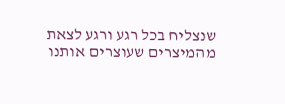שנצליח בכל רגע ורגע לצאת מהמיצרים שעוצרים אותנו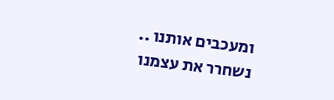ומעכבים אותנו ..
נשחרר את עצמנו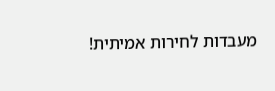מעבדות לחירות אמיתית!